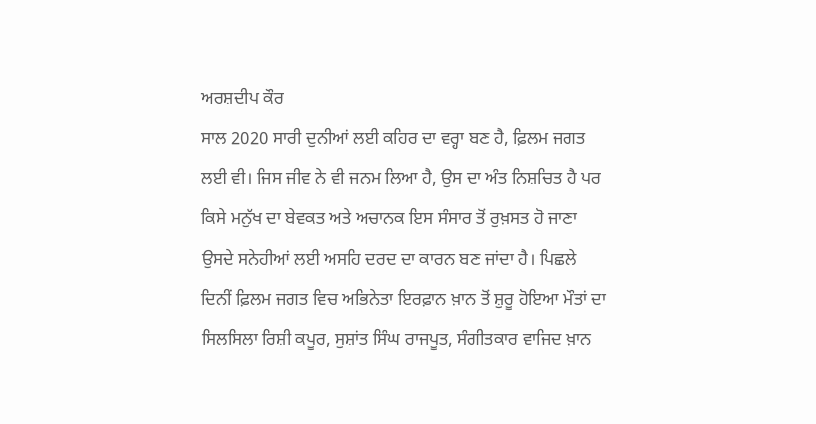ਅਰਸ਼ਦੀਪ ਕੌਰ
ਸਾਲ 2020 ਸਾਰੀ ਦੁਨੀਆਂ ਲਈ ਕਹਿਰ ਦਾ ਵਰ੍ਹਾ ਬਣ ਹੈ, ਫ਼ਿਲਮ ਜਗਤ ਲਈ ਵੀ। ਜਿਸ ਜੀਵ ਨੇ ਵੀ ਜਨਮ ਲਿਆ ਹੈ, ਉਸ ਦਾ ਅੰਤ ਨਿਸ਼ਚਿਤ ਹੈ ਪਰ ਕਿਸੇ ਮਨੁੱਖ ਦਾ ਬੇਵਕਤ ਅਤੇ ਅਚਾਨਕ ਇਸ ਸੰਸਾਰ ਤੋਂ ਰੁਖ਼ਸਤ ਹੋ ਜਾਣਾ ਉਸਦੇ ਸਨੇਹੀਆਂ ਲਈ ਅਸਹਿ ਦਰਦ ਦਾ ਕਾਰਨ ਬਣ ਜਾਂਦਾ ਹੈ। ਪਿਛਲੇ ਦਿਨੀਂ ਫ਼ਿਲਮ ਜਗਤ ਵਿਚ ਅਭਿਨੇਤਾ ਇਰਫ਼ਾਨ ਖ਼ਾਨ ਤੋਂ ਸ਼ੁਰੂ ਹੋਇਆ ਮੌਤਾਂ ਦਾ ਸਿਲਸਿਲਾ ਰਿਸ਼ੀ ਕਪੂਰ, ਸੁਸ਼ਾਂਤ ਸਿੰਘ ਰਾਜਪੂਤ, ਸੰਗੀਤਕਾਰ ਵਾਜਿਦ ਖ਼ਾਨ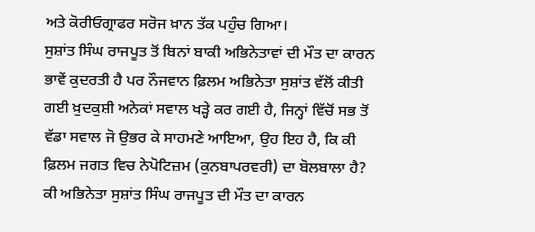ਅਤੇ ਕੋਰੀਓਗ੍ਰਾਫਰ ਸਰੋਜ ਖ਼ਾਨ ਤੱਕ ਪਹੁੰਚ ਗਿਆ।
ਸੁਸ਼ਾਂਤ ਸਿੰਘ ਰਾਜਪੂਤ ਤੋਂ ਬਿਨਾਂ ਬਾਕੀ ਅਭਿਨੇਤਾਵਾਂ ਦੀ ਮੌਤ ਦਾ ਕਾਰਨ ਭਾਵੇਂ ਕੁਦਰਤੀ ਹੈ ਪਰ ਨੌਜਵਾਨ ਫ਼ਿਲਮ ਅਭਿਨੇਤਾ ਸੁਸ਼ਾਂਤ ਵੱਲੋਂ ਕੀਤੀ ਗਈ ਖ਼ੁਦਕੁਸ਼ੀ ਅਨੇਕਾਂ ਸਵਾਲ ਖੜ੍ਹੇ ਕਰ ਗਈ ਹੈ, ਜਿਨ੍ਹਾਂ ਵਿੱਚੋਂ ਸਭ ਤੋਂ ਵੱਡਾ ਸਵਾਲ ਜੋ ਉਭਰ ਕੇ ਸਾਹਮਣੇ ਆਇਆ, ਉਹ ਇਹ ਹੈ, ਕਿ ਕੀ ਫ਼ਿਲਮ ਜਗਤ ਵਿਚ ਨੇਪੋਟਿਜ਼ਮ (ਕੁਨਬਾਪਰਵਰੀ) ਦਾ ਬੋਲਬਾਲਾ ਹੈ? ਕੀ ਅਭਿਨੇਤਾ ਸੁਸ਼ਾਂਤ ਸਿੰਘ ਰਾਜਪੂਤ ਦੀ ਮੌਤ ਦਾ ਕਾਰਨ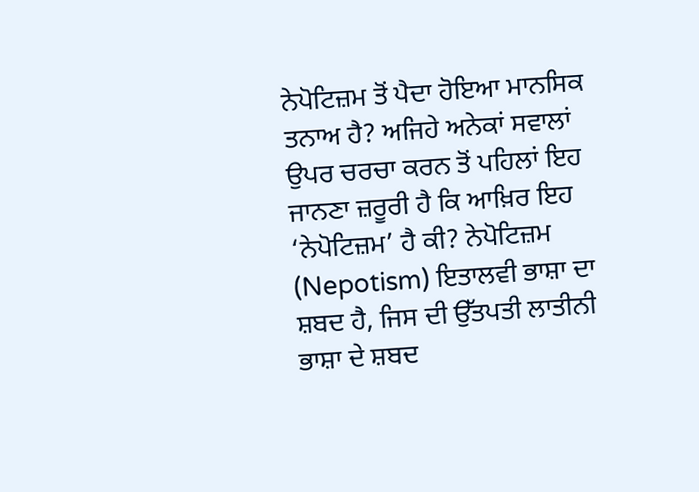ਨੇਪੋਟਿਜ਼ਮ ਤੋਂ ਪੈਦਾ ਹੋਇਆ ਮਾਨਸਿਕ ਤਨਾਅ ਹੈ? ਅਜਿਹੇ ਅਨੇਕਾਂ ਸਵਾਲਾਂ ਉਪਰ ਚਰਚਾ ਕਰਨ ਤੋਂ ਪਹਿਲਾਂ ਇਹ ਜਾਨਣਾ ਜ਼ਰੂਰੀ ਹੈ ਕਿ ਆਖ਼ਿਰ ਇਹ ‘ਨੇਪੋਟਿਜ਼ਮ’ ਹੈ ਕੀ? ਨੇਪੋਟਿਜ਼ਮ (Nepotism) ਇਤਾਲਵੀ ਭਾਸ਼ਾ ਦਾ ਸ਼ਬਦ ਹੈ, ਜਿਸ ਦੀ ਉੱਤਪਤੀ ਲਾਤੀਨੀ ਭਾਸ਼ਾ ਦੇ ਸ਼ਬਦ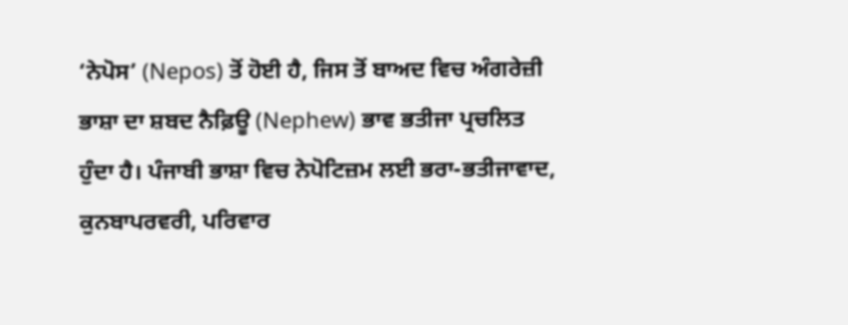‘ਨੇਪੋਸ’ (Nepos) ਤੋਂ ਹੋਈ ਹੈ, ਜਿਸ ਤੋਂ ਬਾਅਦ ਵਿਚ ਅੰਗਰੇਜ਼ੀ ਭਾਸ਼ਾ ਦਾ ਸ਼ਬਦ ਨੈਫ਼ਿਊ (Nephew) ਭਾਵ ਭਤੀਜਾ ਪ੍ਰਚਲਿਤ ਹੁੰਦਾ ਹੈ। ਪੰਜਾਬੀ ਭਾਸ਼ਾ ਵਿਚ ਨੇਪੋਟਿਜ਼ਮ ਲਈ ਭਰਾ-ਭਤੀਜਾਵਾਦ, ਕੁਨਬਾਪਰਵਰੀ, ਪਰਿਵਾਰ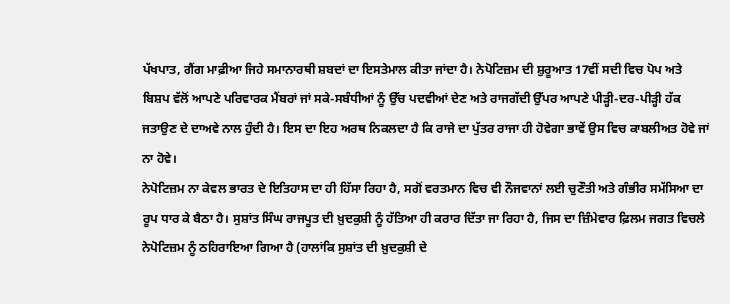ਪੱਖਪਾਤ, ਗੈਂਗ ਮਾਫ਼ੀਆ ਜਿਹੇ ਸਮਾਨਾਰਥੀ ਸ਼ਬਦਾਂ ਦਾ ਇਸਤੇਮਾਲ ਕੀਤਾ ਜਾਂਦਾ ਹੈ। ਨੇਪੋਟਿਜ਼ਮ ਦੀ ਸ਼ੁਰੂਆਤ 17ਵੀਂ ਸਦੀ ਵਿਚ ਪੋਪ ਅਤੇ ਬਿਸ਼ਪ ਵੱਲੋਂ ਆਪਣੇ ਪਰਿਵਾਰਕ ਮੈਂਬਰਾਂ ਜਾਂ ਸਕੇ-ਸਬੰਧੀਆਂ ਨੂੰ ਉੱਚ ਪਦਵੀਆਂ ਦੇਣ ਅਤੇ ਰਾਜਗੱਦੀ ਉੱਪਰ ਆਪਣੇ ਪੀੜ੍ਹੀ-ਦਰ-ਪੀੜ੍ਹੀ ਹੱਕ ਜਤਾਉਣ ਦੇ ਦਾਅਵੇ ਨਾਲ ਹੁੰਦੀ ਹੈ। ਇਸ ਦਾ ਇਹ ਅਰਥ ਨਿਕਲਦਾ ਹੈ ਕਿ ਰਾਜੇ ਦਾ ਪੁੱਤਰ ਰਾਜਾ ਹੀ ਹੋਵੇਗਾ ਭਾਵੇਂ ਉਸ ਵਿਚ ਕਾਬਲੀਅਤ ਹੋਵੇ ਜਾਂ ਨਾ ਹੋਵੇ।
ਨੇਪੋਟਿਜ਼ਮ ਨਾ ਕੇਵਲ ਭਾਰਤ ਦੇ ਇਤਿਹਾਸ ਦਾ ਹੀ ਹਿੱਸਾ ਰਿਹਾ ਹੈ, ਸਗੋਂ ਵਰਤਮਾਨ ਵਿਚ ਵੀ ਨੌਜਵਾਨਾਂ ਲਈ ਚੁਣੌਤੀ ਅਤੇ ਗੰਭੀਰ ਸਮੱਸਿਆ ਦਾ ਰੂਪ ਧਾਰ ਕੇ ਬੈਠਾ ਹੈ। ਸੁਸ਼ਾਂਤ ਸਿੰਘ ਰਾਜਪੂਤ ਦੀ ਖ਼ੁਦਕੁਸ਼ੀ ਨੂੰ ਹੱਤਿਆ ਹੀ ਕਰਾਰ ਦਿੱਤਾ ਜਾ ਰਿਹਾ ਹੈ, ਜਿਸ ਦਾ ਜ਼ਿੰਮੇਵਾਰ ਫ਼ਿਲਮ ਜਗਤ ਵਿਚਲੇ ਨੇਪੋਟਿਜ਼ਮ ਨੂੰ ਠਹਿਰਾਇਆ ਗਿਆ ਹੈ (ਹਾਲਾਂਕਿ ਸੁਸ਼ਾਂਤ ਦੀ ਖ਼ੁਦਕੁਸ਼ੀ ਦੇ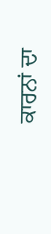ਕਾਰਨਾਂ ਦਾ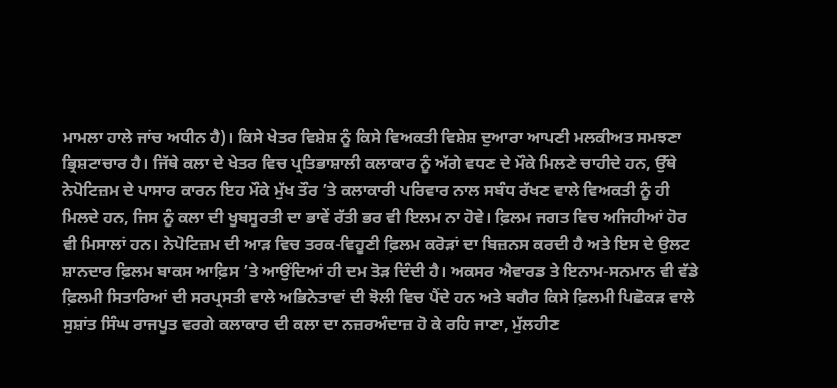ਮਾਮਲਾ ਹਾਲੇ ਜਾਂਚ ਅਧੀਨ ਹੈ)। ਕਿਸੇ ਖੇਤਰ ਵਿਸ਼ੇਸ਼ ਨੂੰ ਕਿਸੇ ਵਿਅਕਤੀ ਵਿਸ਼ੇਸ਼ ਦੁਆਰਾ ਆਪਣੀ ਮਲਕੀਅਤ ਸਮਝਣਾ ਭ੍ਰਿਸ਼ਟਾਚਾਰ ਹੈ। ਜਿੱਥੇ ਕਲਾ ਦੇ ਖੇਤਰ ਵਿਚ ਪ੍ਰਤਿਭਾਸ਼ਾਲੀ ਕਲਾਕਾਰ ਨੂੰ ਅੱਗੇ ਵਧਣ ਦੇ ਮੌਕੇ ਮਿਲਣੇ ਚਾਹੀਦੇ ਹਨ, ਉੱਥੇ ਨੇਪੋਟਿਜ਼ਮ ਦੇ ਪਾਸਾਰ ਕਾਰਨ ਇਹ ਮੌਕੇ ਮੁੱਖ ਤੌਰ ’ਤੇ ਕਲਾਕਾਰੀ ਪਰਿਵਾਰ ਨਾਲ ਸਬੰਧ ਰੱਖਣ ਵਾਲੇ ਵਿਅਕਤੀ ਨੂੰ ਹੀ ਮਿਲਦੇ ਹਨ, ਜਿਸ ਨੂੰ ਕਲਾ ਦੀ ਖੂਬਸੂਰਤੀ ਦਾ ਭਾਵੇਂ ਰੱਤੀ ਭਰ ਵੀ ਇਲਮ ਨਾ ਹੋਵੇ। ਫ਼ਿਲਮ ਜਗਤ ਵਿਚ ਅਜਿਹੀਆਂ ਹੋਰ ਵੀ ਮਿਸਾਲਾਂ ਹਨ। ਨੇਪੋਟਿਜ਼ਮ ਦੀ ਆੜ ਵਿਚ ਤਰਕ-ਵਿਹੂਣੀ ਫ਼ਿਲਮ ਕਰੋੜਾਂ ਦਾ ਬਿਜ਼ਨਸ ਕਰਦੀ ਹੈ ਅਤੇ ਇਸ ਦੇ ਉਲਟ ਸ਼ਾਨਦਾਰ ਫ਼ਿਲਮ ਬਾਕਸ ਆਫ਼ਿਸ ’ਤੇ ਆਉਂਦਿਆਂ ਹੀ ਦਮ ਤੋੜ ਦਿੰਦੀ ਹੈ। ਅਕਸਰ ਐਵਾਰਡ ਤੇ ਇਨਾਮ-ਸਨਮਾਨ ਵੀ ਵੱਡੇ ਫ਼ਿਲਮੀ ਸਿਤਾਰਿਆਂ ਦੀ ਸਰਪ੍ਰਸਤੀ ਵਾਲੇ ਅਭਿਨੇਤਾਵਾਂ ਦੀ ਝੋਲੀ ਵਿਚ ਪੈਂਦੇ ਹਨ ਅਤੇ ਬਗੈਰ ਕਿਸੇ ਫ਼ਿਲਮੀ ਪਿਛੋਕੜ ਵਾਲੇ ਸੁਸ਼ਾਂਤ ਸਿੰਘ ਰਾਜਪੂਤ ਵਰਗੇ ਕਲਾਕਾਰ ਦੀ ਕਲਾ ਦਾ ਨਜ਼ਰਅੰਦਾਜ਼ ਹੋ ਕੇ ਰਹਿ ਜਾਣਾ, ਮੁੱਲਹੀਣ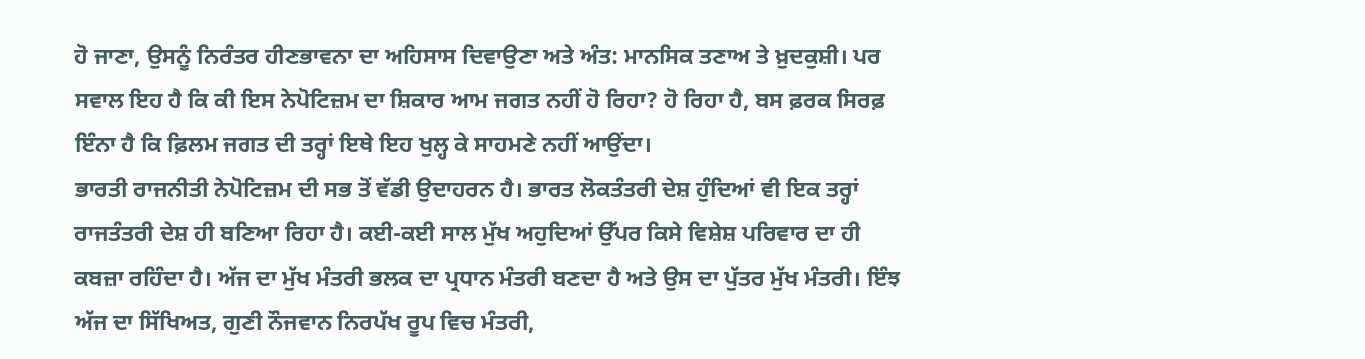ਹੋ ਜਾਣਾ, ਉਸਨੂੰ ਨਿਰੰਤਰ ਹੀਣਭਾਵਨਾ ਦਾ ਅਹਿਸਾਸ ਦਿਵਾਉਣਾ ਅਤੇ ਅੰਤ: ਮਾਨਸਿਕ ਤਣਾਅ ਤੇ ਖ਼ੁਦਕੁਸ਼ੀ। ਪਰ ਸਵਾਲ ਇਹ ਹੈ ਕਿ ਕੀ ਇਸ ਨੇਪੋਟਿਜ਼ਮ ਦਾ ਸ਼ਿਕਾਰ ਆਮ ਜਗਤ ਨਹੀਂ ਹੋ ਰਿਹਾ? ਹੋ ਰਿਹਾ ਹੈ, ਬਸ ਫ਼ਰਕ ਸਿਰਫ਼ ਇੰਨਾ ਹੈ ਕਿ ਫ਼ਿਲਮ ਜਗਤ ਦੀ ਤਰ੍ਹਾਂ ਇਥੇ ਇਹ ਖੁਲ੍ਹ ਕੇ ਸਾਹਮਣੇ ਨਹੀਂ ਆਉਂਦਾ।
ਭਾਰਤੀ ਰਾਜਨੀਤੀ ਨੇਪੋਟਿਜ਼ਮ ਦੀ ਸਭ ਤੋਂ ਵੱਡੀ ਉਦਾਹਰਨ ਹੈ। ਭਾਰਤ ਲੋਕਤੰਤਰੀ ਦੇਸ਼ ਹੁੰਦਿਆਂ ਵੀ ਇਕ ਤਰ੍ਹਾਂ ਰਾਜਤੰਤਰੀ ਦੇਸ਼ ਹੀ ਬਣਿਆ ਰਿਹਾ ਹੈ। ਕਈ-ਕਈ ਸਾਲ ਮੁੱਖ ਅਹੁਦਿਆਂ ਉੱਪਰ ਕਿਸੇ ਵਿਸ਼ੇਸ਼ ਪਰਿਵਾਰ ਦਾ ਹੀ ਕਬਜ਼ਾ ਰਹਿੰਦਾ ਹੈ। ਅੱਜ ਦਾ ਮੁੱਖ ਮੰਤਰੀ ਭਲਕ ਦਾ ਪ੍ਰਧਾਨ ਮੰਤਰੀ ਬਣਦਾ ਹੈ ਅਤੇ ਉਸ ਦਾ ਪੁੱਤਰ ਮੁੱਖ ਮੰਤਰੀ। ਇੰਝ ਅੱਜ ਦਾ ਸਿੱਖਿਅਤ, ਗੁਣੀ ਨੌਜਵਾਨ ਨਿਰਪੱਖ ਰੂਪ ਵਿਚ ਮੰਤਰੀ,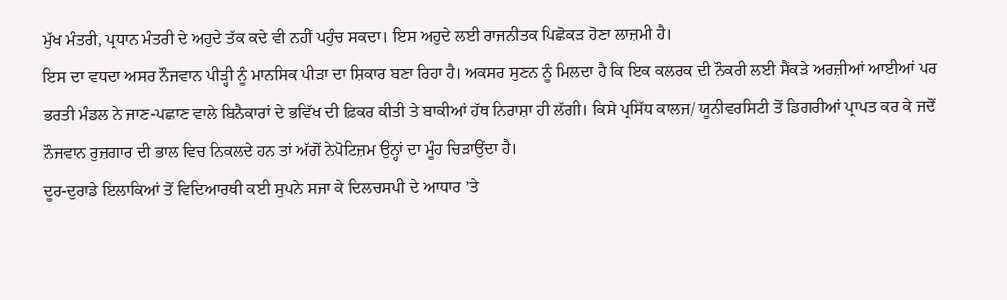ਮੁੱਖ ਮੰਤਰੀ, ਪ੍ਰਧਾਨ ਮੰਤਰੀ ਦੇ ਅਹੁਦੇ ਤੱਕ ਕਦੇ ਵੀ ਨਹੀਂ ਪਹੁੰਚ ਸਕਦਾ। ਇਸ ਅਹੁਦੇ ਲਈ ਰਾਜਨੀਤਕ ਪਿਛੋਕੜ ਹੋਣਾ ਲਾਜ਼ਮੀ ਹੈ।
ਇਸ ਦਾ ਵਧਦਾ ਅਸਰ ਨੌਜਵਾਨ ਪੀੜ੍ਹੀ ਨੂੰ ਮਾਨਸਿਕ ਪੀੜਾ ਦਾ ਸ਼ਿਕਾਰ ਬਣਾ ਰਿਹਾ ਹੈ। ਅਕਸਰ ਸੁਣਨ ਨੂੰ ਮਿਲਦਾ ਹੈ ਕਿ ਇਕ ਕਲਰਕ ਦੀ ਨੌਕਰੀ ਲਈ ਸੈਂਕੜੇ ਅਰਜ਼ੀਆਂ ਆਈਆਂ ਪਰ ਭਰਤੀ ਮੰਡਲ ਨੇ ਜਾਣ-ਪਛਾਣ ਵਾਲੇ ਬਿਨੈਕਾਰਾਂ ਦੇ ਭਵਿੱਖ ਦੀ ਫ਼ਿਕਰ ਕੀਤੀ ਤੇ ਬਾਕੀਆਂ ਹੱਥ ਨਿਰਾਸ਼ਾ ਹੀ ਲੱਗੀ। ਕਿਸੇ ਪ੍ਰਸਿੱਧ ਕਾਲਜ/ ਯੂਨੀਵਰਸਿਟੀ ਤੋਂ ਡਿਗਰੀਆਂ ਪ੍ਰਾਪਤ ਕਰ ਕੇ ਜਦੋਂ ਨੌਜਵਾਨ ਰੁਜ਼ਗਾਰ ਦੀ ਭਾਲ ਵਿਚ ਨਿਕਲਦੇ ਹਨ ਤਾਂ ਅੱਗੋਂ ਨੇਪੋਟਿਜ਼ਮ ਉਨ੍ਹਾਂ ਦਾ ਮੂੰਹ ਚਿੜਾਉਂਦਾ ਹੈ।
ਦੂਰ-ਦੁਰਾਡੇ ਇਲਾਕਿਆਂ ਤੋਂ ਵਿਦਿਆਰਥੀ ਕਈ ਸੁਪਨੇ ਸਜਾ ਕੇ ਦਿਲਚਸਪੀ ਦੇ ਆਧਾਰ ’ਤੇ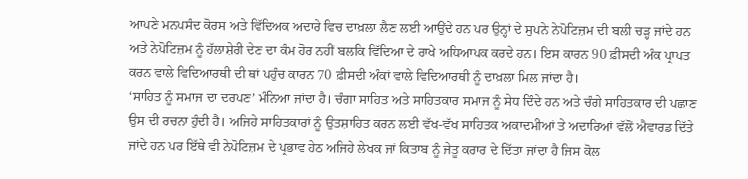ਆਪਣੇ ਮਨਪਸੰਦ ਕੋਰਸ ਅਤੇ ਵਿੱਦਿਅਕ ਅਦਾਰੇ ਵਿਚ ਦਾਖ਼ਲਾ ਲੈਣ ਲਈ ਆਉਂਦੇ ਹਨ ਪਰ ਉਨ੍ਹਾਂ ਦੇ ਸੁਪਨੇ ਨੇਪੋਟਿਜ਼ਮ ਦੀ ਬਲੀ ਚੜ੍ਹ ਜਾਂਦੇ ਹਨ ਅਤੇ ਨੇਪੋਟਿਜ਼ਮ ਨੂੰ ਹੱਲਾਸ਼ੇਰੀ ਦੇਣ ਦਾ ਕੰਮ ਹੋਰ ਨਹੀਂ ਬਲਕਿ ਵਿੱਦਿਆ ਦੇ ਰਾਖੇ ਅਧਿਆਪਕ ਕਰਦੇ ਹਨ। ਇਸ ਕਾਰਨ 90 ਫ਼ੀਸਦੀ ਅੰਕ ਪ੍ਰਾਪਤ ਕਰਨ ਵਾਲੇ ਵਿਦਿਆਰਥੀ ਦੀ ਥਾਂ ਪਹੁੰਚ ਕਾਰਨ 70 ਫ਼ੀਸਦੀ ਅੰਕਾਂ ਵਾਲੇ ਵਿਦਿਆਰਥੀ ਨੂੰ ਦਾਖ਼ਲਾ ਮਿਲ ਜਾਂਦਾ ਹੈ।
‘ਸਾਹਿਤ ਨੂੰ ਸਮਾਜ ਦਾ ਦਰਪਣ’ ਮੰਨਿਆ ਜਾਂਦਾ ਹੈ। ਚੰਗਾ ਸਾਹਿਤ ਅਤੇ ਸਾਹਿਤਕਾਰ ਸਮਾਜ ਨੂੰ ਸੇਧ ਦਿੰਦੇ ਹਨ ਅਤੇ ਚੰਗੇ ਸਾਹਿਤਕਾਰ ਦੀ ਪਛਾਣ ਉਸ ਦੀ ਰਚਨਾ ਹੁੰਦੀ ਹੈ। ਅਜਿਹੇ ਸਾਹਿਤਕਾਰਾਂ ਨੂੰ ਉਤਸ਼ਾਹਿਤ ਕਰਨ ਲਈ ਵੱਖ-ਵੱਖ ਸਾਹਿਤਕ ਅਕਾਦਮੀਆਂ ਤੇ ਅਦਾਰਿਆਂ ਵੱਲੋਂ ਐਵਾਰਡ ਦਿੱਤੇ ਜਾਂਦੇ ਹਨ ਪਰ ਇੱਥੇ ਵੀ ਨੇਪੋਟਿਜ਼ਮ ਦੇ ਪ੍ਰਭਾਵ ਹੇਠ ਅਜਿਹੇ ਲੇਖਕ ਜਾਂ ਕਿਤਾਬ ਨੂੰ ਜੇਤੂ ਕਰਾਰ ਦੇ ਦਿੱਤਾ ਜਾਂਦਾ ਹੈ ਜਿਸ ਕੋਲ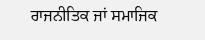ਰਾਜਨੀਤਿਕ ਜਾਂ ਸਮਾਜਿਕ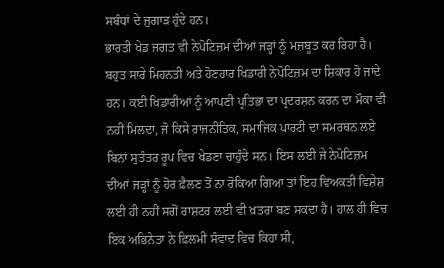ਸਬੰਧਾਂ ਦੇ ਜੁਗਾੜ ਹੁੰਦੇ ਹਨ।
ਭਾਰਤੀ ਖੇਡ ਜਗਤ ਵੀ ਨੇਪੋਟਿਜ਼ਮ ਦੀਆਂ ਜੜ੍ਹਾਂ ਨੂੰ ਮਜ਼ਬੂਤ ਕਰ ਰਿਹਾ ਹੈ। ਬਹੁਤ ਸਾਰੇ ਮਿਹਨਤੀ ਅਤੇ ਹੋਣਹਾਰ ਖਿਡਾਰੀ ਨੇਪੋਟਿਜ਼ਮ ਦਾ ਸ਼ਿਕਾਰ ਹੋ ਜਾਂਦੇ ਹਨ। ਕਈ ਖਿਡਾਰੀਆਂ ਨੂੰ ਆਪਣੀ ਪ੍ਰਤਿਭਾ ਦਾ ਪ੍ਰਦਰਸ਼ਨ ਕਰਨ ਦਾ ਮੌਕਾ ਵੀ ਨਹੀਂ ਮਿਲਦਾ, ਜੋ ਕਿਸੇ ਰਾਜਨੀਤਿਕ, ਸਮਾਜਿਕ ਪਾਰਟੀ ਦਾ ਸਮਰਥਨ ਲਏ ਬਿਨਾਂ ਸੁਤੰਤਰ ਰੂਪ ਵਿਚ ਖੇਡਣਾ ਚਾਹੁੰਦੇ ਸਨ। ਇਸ ਲਈ ਜੇ ਨੇਪੋਟਿਜ਼ਮ ਦੀਆਂ ਜੜ੍ਹਾਂ ਨੂੰ ਹੋਰ ਫ਼ੈਲਣ ਤੋਂ ਨਾ ਰੋਕਿਆ ਗਿਆ ਤਾਂ ਇਹ ਵਿਅਕਤੀ ਵਿਸ਼ੇਸ਼ ਲਈ ਹੀ ਨਹੀਂ ਸਗੋਂ ਰਾਸ਼ਟਰ ਲਈ ਵੀ ਖ਼ਤਰਾ ਬਣ ਸਕਦਾ ਹੈ। ਹਾਲ ਹੀ ਵਿਚ ਇਕ ਅਭਿਨੇਤਾ ਨੇ ਫ਼ਿਲਮੀ ਸੰਵਾਦ ਵਿਚ ਕਿਹਾ ਸੀ,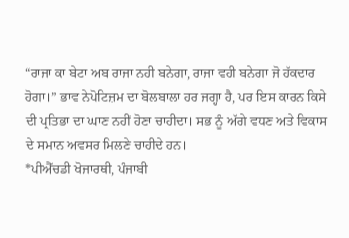“ਰਾਜਾ ਕਾ ਬੇਟਾ ਅਬ ਰਾਜਾ ਨਹੀ ਬਨੇਗਾ, ਰਾਜਾ ਵਹੀ ਬਨੇਗਾ ਜੋ ਹੱਕਦਾਰ ਹੋਗਾ।” ਭਾਵ ਨੇਪੋਟਿਜ਼ਮ ਦਾ ਬੋਲਬਾਲਾ ਹਰ ਜਗ੍ਹਾ ਹੈ, ਪਰ ਇਸ ਕਾਰਨ ਕਿਸੇ ਦੀ ਪ੍ਰਤਿਭਾ ਦਾ ਘਾਣ ਨਹੀਂ ਹੋਣਾ ਚਾਹੀਦਾ। ਸਭ ਨੂੰ ਅੱਗੇ ਵਧਣ ਅਤੇ ਵਿਕਾਸ ਦੇ ਸਮਾਨ ਅਵਸਰ ਮਿਲਣੇ ਚਾਹੀਦੇ ਹਨ।
*ਪੀਐੱਚਡੀ ਖੋਜਾਰਥੀ, ਪੰਜਾਬੀ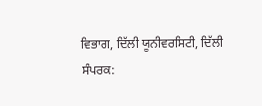ਵਿਭਾਗ, ਦਿੱਲੀ ਯੂਨੀਵਰਸਿਟੀ, ਦਿੱਲੀ
ਸੰਪਰਕ: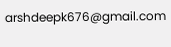arshdeepk676@gmail.com